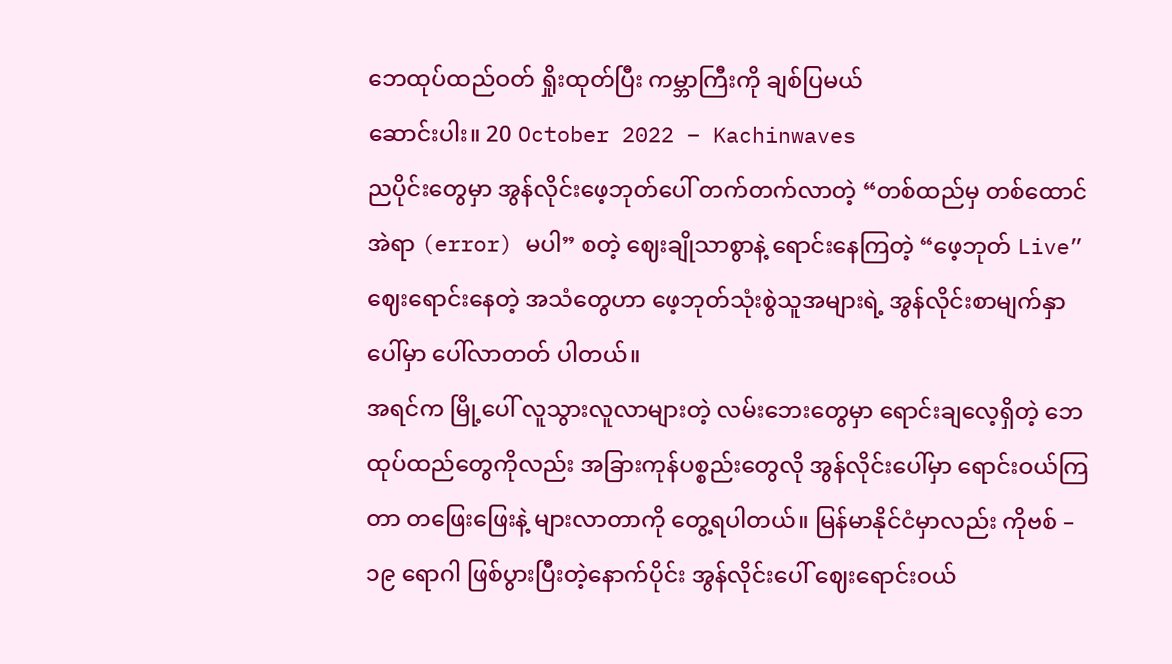ဘေထုပ်ထည်ဝတ် ရှိုးထုတ်ပြီး ကမ္ဘာကြီးကို ချစ်ပြမယ်
ဆောင်းပါး။ 20 October 2022 – Kachinwaves
ညပိုင်းတွေမှာ အွန်လိုင်းဖေ့ဘုတ်ပေါ် တက်တက်လာတဲ့ “တစ်ထည်မှ တစ်ထောင် အဲရာ (error) မပါ” စတဲ့ ဈေးချိုသာစွာနဲ့ ရောင်းနေကြတဲ့ “ဖေ့ဘုတ် Live” ဈေးရောင်းနေတဲ့ အသံတွေဟာ ဖေ့ဘုတ်သုံးစွဲသူအများရဲ့ အွန်လိုင်းစာမျက်နှာပေါ်မှာ ပေါ်လာတတ် ပါတယ်။
အရင်က မြို့ပေါ် လူသွားလူလာများတဲ့ လမ်းဘေးတွေမှာ ရောင်းချလေ့ရှိတဲ့ ဘေထုပ်ထည်တွေကိုလည်း အခြားကုန်ပစ္စည်းတွေလို အွန်လိုင်းပေါ်မှာ ရောင်းဝယ်ကြတာ တဖြေးဖြေးနဲ့ များလာတာကို တွေ့ရပါတယ်။ မြန်မာနိုင်ငံမှာလည်း ကိုဗစ် – ၁၉ ရောဂါ ဖြစ်ပွားပြီးတဲ့နောက်ပိုင်း အွန်လိုင်းပေါ် ဈေးရောင်းဝယ်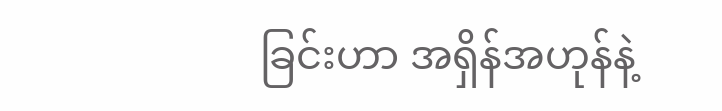ခြင်းဟာ အရှိန်အဟုန်နဲ့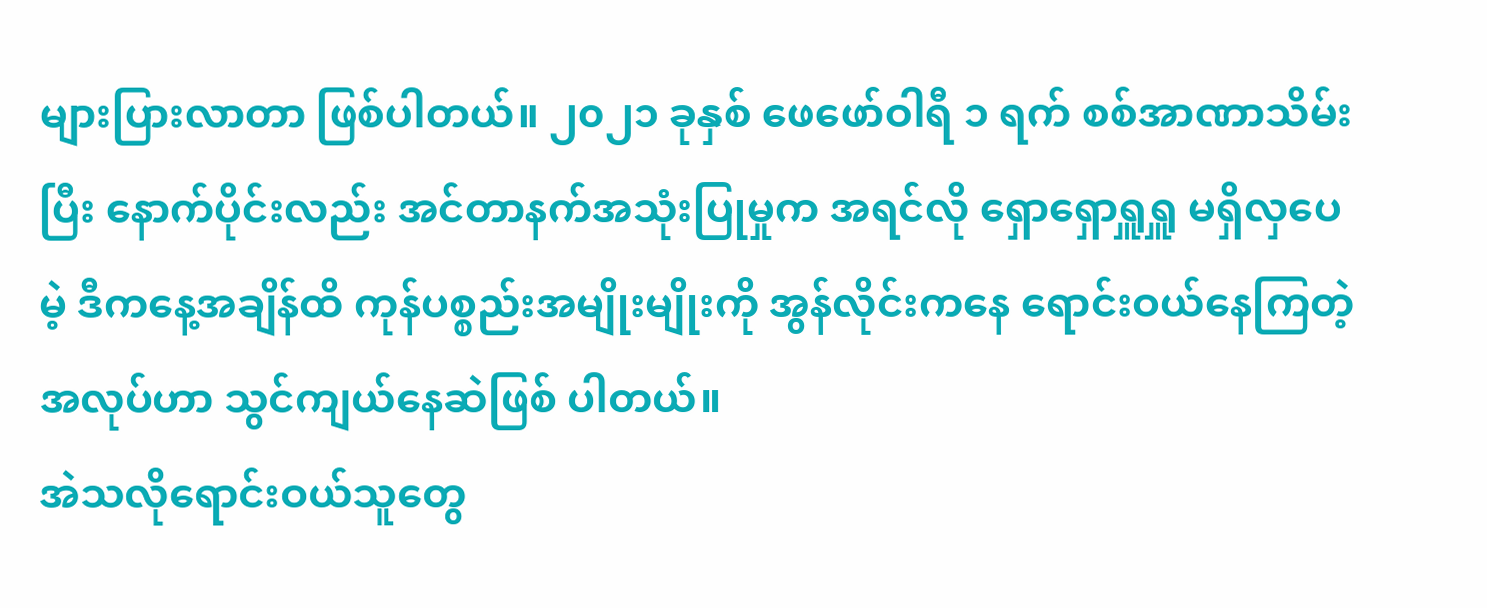များပြားလာတာ ဖြစ်ပါတယ်။ ၂၀၂၁ ခုနှစ် ဖေဖော်ဝါရီ ၁ ရက် စစ်အာဏာသိမ်းပြီး နောက်ပိုင်းလည်း အင်တာနက်အသုံးပြုမှုက အရင်လို ရှောရှောရှူရှူ မရှိလှပေမဲ့ ဒီကနေ့အချိန်ထိ ကုန်ပစ္စည်းအမျိုးမျိုးကို အွန်လိုင်းကနေ ရောင်းဝယ်နေကြတဲ့အလုပ်ဟာ သွင်ကျယ်နေဆဲဖြစ် ပါတယ်။
အဲသလိုရောင်းဝယ်သူတွေ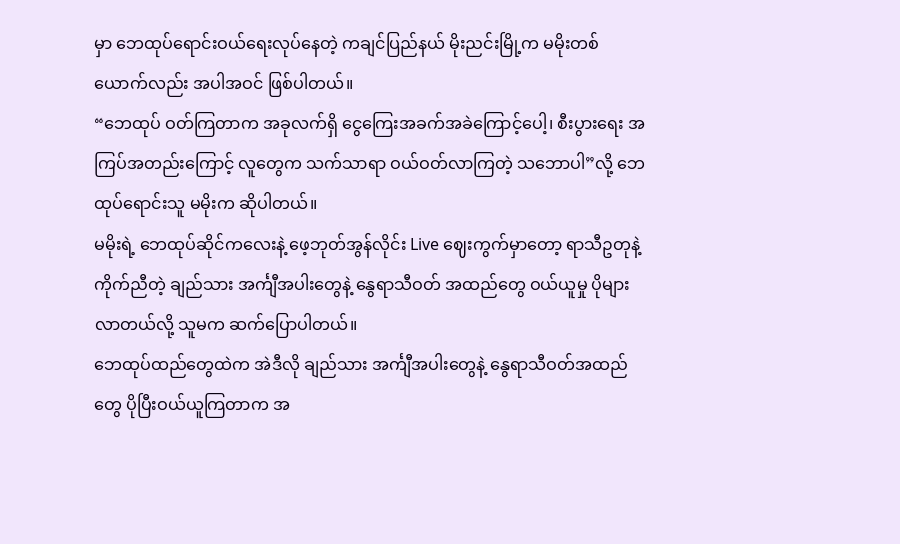မှာ ဘေထုပ်ရောင်းဝယ်ရေးလုပ်နေတဲ့ ကချင်ပြည်နယ် မိုးညင်းမြို့က မမိုးတစ်ယောက်လည်း အပါအဝင် ဖြစ်ပါတယ်။
“ဘေထုပ် ဝတ်ကြတာက အခုလက်ရှိ ငွေကြေးအခက်အခဲကြောင့်ပေါ့၊ စီးပွားရေး အကြပ်အတည်းကြောင့် လူတွေက သက်သာရာ ဝယ်ဝတ်လာကြတဲ့ သဘောပါ”လို့ ဘေထုပ်ရောင်းသူ မမိုးက ဆိုပါတယ်။
မမိုးရဲ့ ဘေထုပ်ဆိုင်ကလေးနဲ့ ဖေ့ဘုတ်အွန်လိုင်း Live ဈေးကွက်မှာတော့ ရာသီဥတုနဲ့ကိုက်ညီတဲ့ ချည်သား အင်္ကျီအပါးတွေနဲ့ နွေရာသီဝတ် အထည်တွေ ဝယ်ယူမှု ပိုများလာတယ်လို့ သူမက ဆက်ပြောပါတယ်။
ဘေထုပ်ထည်တွေထဲက အဲဒီလို ချည်သား အင်္ကျီအပါးတွေနဲ့ နွေရာသီဝတ်အထည်တွေ ပိုပြီးဝယ်ယူကြတာက အ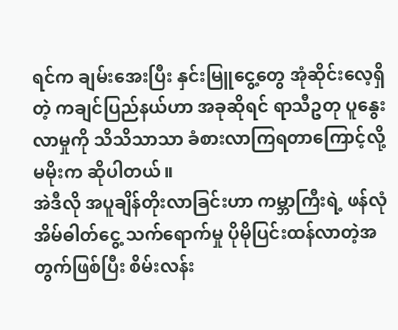ရင်က ချမ်းအေးပြီး နှင်းမြူငွေ့တွေ အုံဆိုင်းလေ့ရှိတဲ့ ကချင်ပြည်နယ်ဟာ အခုဆိုရင် ရာသီဥတု ပူနွေးလာမှုကို သိသိသာသာ ခံစားလာကြရတာကြောင့်လို့ မမိုးက ဆိုပါတယ်။
အဲဒီလို အပူချိန်တိုးလာခြင်းဟာ ကမ္ဘာကြီးရဲ့ ဖန်လုံအိမ်ဓါတ်ငွေ့ သက်ရောက်မှု ပိုမိုပြင်းထန်လာတဲ့အတွက်ဖြစ်ပြီး စိမ်းလန်း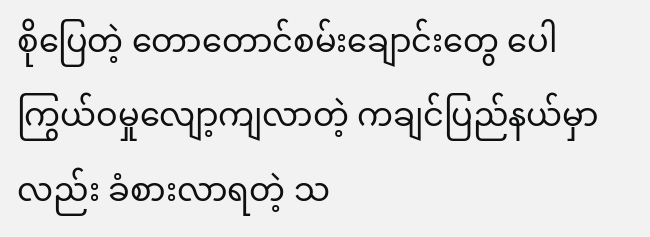စိုပြေတဲ့ တောတောင်စမ်းချောင်းတွေ ပေါကြွယ်ဝမှုလျော့ကျလာတဲ့ ကချင်ပြည်နယ်မှာလည်း ခံစားလာရတဲ့ သ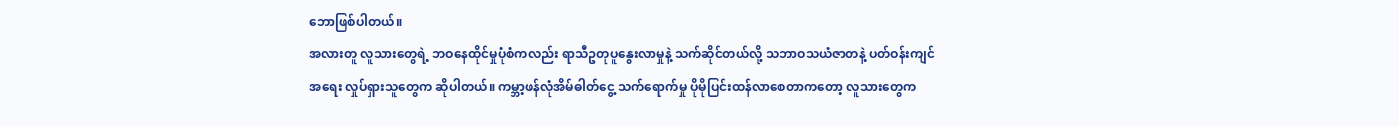ဘောဖြစ်ပါတယ်။
အလားတူ လူသားတွေရဲ့ ဘဝနေထိုင်မှုပုံစံကလည်း ရာသီဥတုပူနွေးလာမှုနဲ့ သက်ဆိုင်တယ်လို့ သဘာဝသယံဇာတနဲ့ ပတ်ဝန်းကျင်အရေး လှုပ်ရှားသူတွေက ဆိုပါတယ်။ ကမ္ဘာ့ဖန်လုံအိမ်ဓါတ်ငွေ့ သက်ရောက်မှု ပိုမိုပြင်းထန်လာစေတာကတော့ လူသားတွေက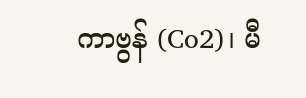ကာဗွန် (Co2)၊ မီ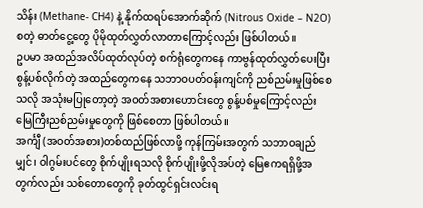သိန်း (Methane- CH4) နဲ့ နိုက်ထရပ်အောက်ဆိုက် (Nitrous Oxide – N2O) စတဲ့ ဓာတ်ငွေ့တွေ ပိုမိုထုတ်လွှတ်လာတာကြောင့်လည်း ဖြစ်ပါတယ်။
ဥပမာ အထည်အလိပ်ထုတ်လုပ်တဲ့ စက်ရုံတွေကနေ ကာဗွန်ထုတ်လွှတ်ပေးပြီး စွန့်ပစ်လိုက်တဲ့ အထည်တွေကနေ သဘာဝပတ်ဝန်းကျင်ကို ညစ်ညမ်းမှုဖြစ်စေသလို အသုံးမပြုတော့တဲ့ အဝတ်အစားဟောင်းတွေ စွန့်ပစ်မှုကြောင့်လည်း မြေကြီးညစ်ညမ်းမှုတွေကို ဖြစ်စေတာ ဖြစ်ပါတယ်။
အင်္ကျီ (အဝတ်အစား)တစ်ထည်ဖြစ်လာဖို့ ကုန်ကြမ်းအတွက် သဘာဝချည်မျှင်၊ ဝါဂွမ်းပင်တွေ စိုက်ပျိုးရသလို စိုက်ပျိုးဖို့လိုအပ်တဲ့ မြေဧကရရှိဖို့အတွက်လည်း သစ်တောတွေကို ခုတ်ထွင်ရှင်းလင်းရ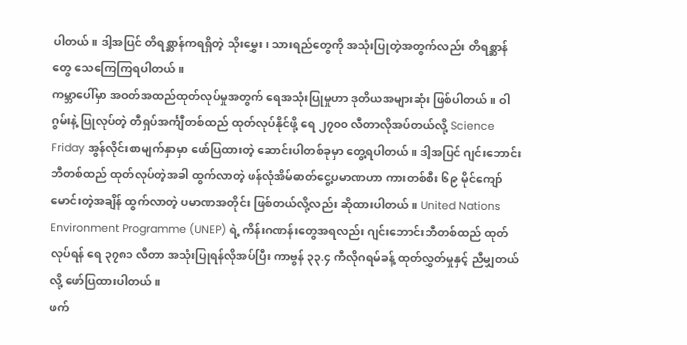ပါတယ်။ ဒါ့အပြင် တိရစ္ဆာန်ကရရှိတဲ့ သိုးမွှေး၊ သားရည်တွေကို အသုံးပြုတဲ့အတွက်လည်း တိရစ္ဆာန်တွေ သေကြေကြရပါတယ်။
ကမ္ဘာပေါ်မှာ အဝတ်အထည်ထုတ်လုပ်မှုအတွက် ရေအသုံးပြုမှုဟာ ဒုတိယအများဆုံး ဖြစ်ပါတယ်။ ဝါဂွမ်းနဲ့ ပြုလုပ်တဲ့ တီရှပ်အင်္ကျီတစ်ထည် ထုတ်လုပ်နိုင်ဖို့ ရေ ၂၇၀၀ လီတာလိုအပ်တယ်လို့ Science Friday အွန်လိုင်းစာမျက်နှာမှာ ဖော်ပြထားတဲ့ ဆောင်းပါတစ်ခုမှာ တွေ့ရပါတယ်။ ဒါ့အပြင် ဂျင်းဘောင်းဘီတစ်ထည် ထုတ်လုပ်တဲ့အခါ ထွက်လာတဲ့ ဖန်လုံအိမ်ဓာတ်ငွေ့ပမာဏဟာ ကားတစ်စီး ၆၉ မိုင်ကျော်မောင်းတဲ့အချိန် ထွက်လာတဲ့ ပမာဏအတိုင်း ဖြစ်တယ်လို့လည်း ဆိုထားပါတယ်။ United Nations Environment Programme (UNEP) ရဲ့ ကိန်းဂဏန်းတွေအရလည်း ဂျင်းဘောင်းဘီတစ်ထည် ထုတ်လုပ်ရန် ရေ ၃၇၈၁ လီတာ အသုံးပြုရန်လိုအပ်ပြီး ကာဗွန် ၃၃.၄ ကီလိုဂရမ်ခန့် ထုတ်လွှတ်မှုနှင့် ညီမျှတယ်လို့ ဖော်ပြထားပါတယ်။
ဖက်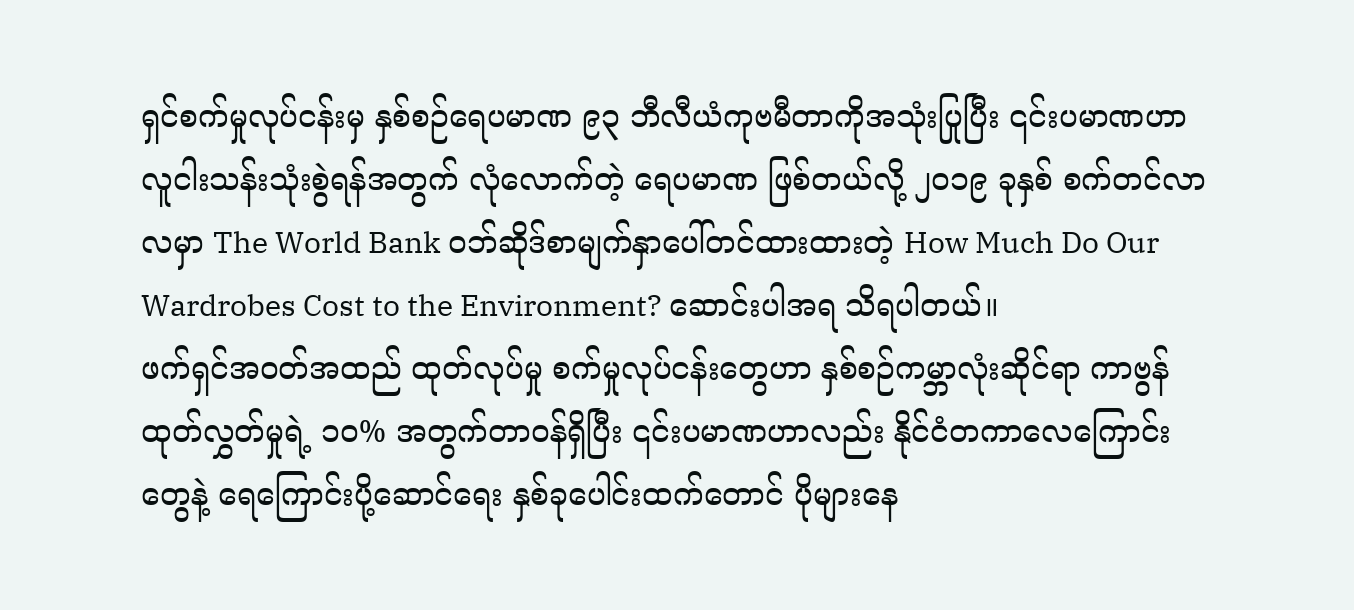ရှင်စက်မှုလုပ်ငန်းမှ နှစ်စဉ်ရေပမာဏ ၉၃ ဘီလီယံကုဗမီတာကိုအသုံးပြုပြီး ၎င်းပမာဏဟာ လူငါးသန်းသုံးစွဲရန်အတွက် လုံလောက်တဲ့ ရေပမာဏ ဖြစ်တယ်လို့ ၂၀၁၉ ခုနှစ် စက်တင်လာလမှာ The World Bank ဝဘ်ဆိုဒ်စာမျက်နှာပေါ်တင်ထားထားတဲ့ How Much Do Our Wardrobes Cost to the Environment? ဆောင်းပါအရ သိရပါတယ်။
ဖက်ရှင်အဝတ်အထည် ထုတ်လုပ်မှု စက်မှုလုပ်ငန်းတွေဟာ နှစ်စဉ်ကမ္ဘာလုံးဆိုင်ရာ ကာဗွန်ထုတ်လွှတ်မှုရဲ့ ၁၀% အတွက်တာဝန်ရှိပြီး ၎င်းပမာဏဟာလည်း နိုင်ငံတကာလေကြောင်းတွေနဲ့ ရေကြောင်းပို့ဆောင်ရေး နှစ်ခုပေါင်းထက်တောင် ပိုများနေ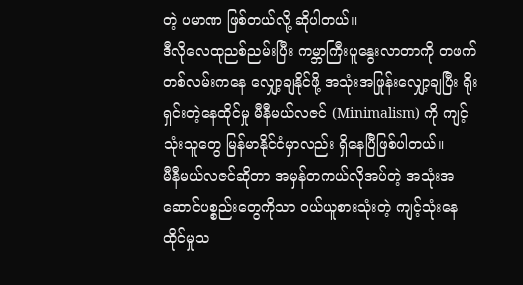တဲ့ ပမာဏ ဖြစ်တယ်လို့ ဆိုပါတယ်။
ဒီလိုလေထုညစ်ညမ်းပြီး ကမ္ဘာကြီးပူနွေးလာတာကို တဖက်တစ်လမ်းကနေ လျှော့ချနိုင်ဖို့ အသုံးအဖြုန်းလျှော့ချပြီး ရိုးရှင်းတဲ့နေထိုင်မှု မီနီမယ်လဇင် (Minimalism) ကို ကျင့်သုံးသူတွေ မြန်မာနိုင်ငံမှာလည်း ရှိနေပြီဖြစ်ပါတယ်။
မီနီမယ်လဇင်ဆိုတာ အမှန်တကယ်လိုအပ်တဲ့ အသုံးအဆောင်ပစ္စည်းတွေကိုသာ ဝယ်ယူစားသုံးတဲ့ ကျင့်သုံးနေထိုင်မှုသ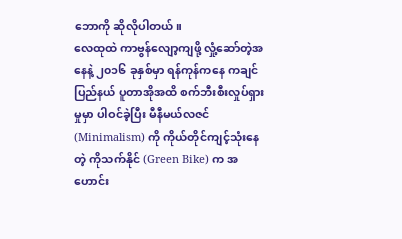ဘောကို ဆိုလိုပါတယ်။
လေထုထဲ ကာဗွန်လျော့ကျဖို့ လှုံ့ဆော်တဲ့အနေနဲ့ ၂၀၁၆ ခုနှစ်မှာ ရန်ကုန်ကနေ ကချင်ပြည်နယ် ပူတာအိုအထိ စက်ဘီးစီးလှုပ်ရှားမှုမှာ ပါဝင်ခဲ့ပြီး မီနီမယ်လဇင် (Minimalism) ကို ကိုယ်တိုင်ကျင့်သုံးနေတဲ့ ကိုသက်နိုင် (Green Bike) က အဟောင်း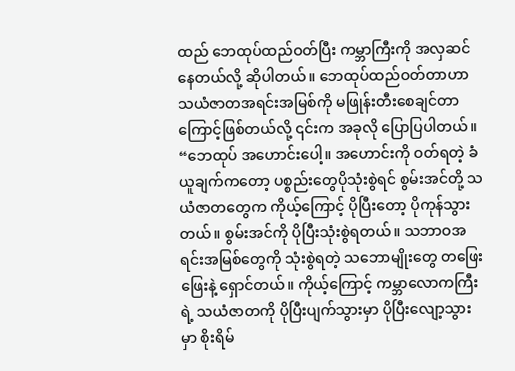ထည် ဘေထုပ်ထည်ဝတ်ပြီး ကမ္ဘာကြီးကို အလှဆင်နေတယ်လို့ ဆိုပါတယ်။ ဘေထုပ်ထည်ဝတ်တာဟာ သယံဇာတအရင်းအမြစ်ကို မဖြုန်းတီးစေချင်တာကြောင့်ဖြစ်တယ်လို့ ၎င်းက အခုလို ပြောပြပါတယ်။
“ဘေထုပ် အဟောင်းပေါ့။ အဟောင်းကို ဝတ်ရတဲ့ ခံယူချက်ကတော့ ပစ္စည်းတွေပိုသုံးစွဲရင် စွမ်းအင်တို့ သယံဇာတတွေက ကိုယ့်ကြောင့် ပိုပြီးတော့ ပိုကုန်သွားတယ်။ စွမ်းအင်ကို ပိုပြီးသုံးစွဲရတယ်။ သဘာဝအရင်းအမြစ်တွေကို သုံးစွဲရတဲ့ သဘောမျိုးတွေ တဖြေးဖြေးနဲ့ ရှောင်တယ်။ ကိုယ့်ကြောင့် ကမ္ဘာလောကကြီးရဲ့ သယံဇာတကို ပိုပြီးပျက်သွားမှာ ပိုပြီးလျော့သွားမှာ စိုးရိမ်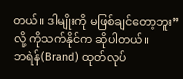တယ်။ ဒါမျိုးကို မဖြစ်ချင်တော့ဘူး”လို့ ကိုသက်နိုင်က ဆိုပါတယ်။
ဘရဲန်(Brand) ထုတ်လုပ်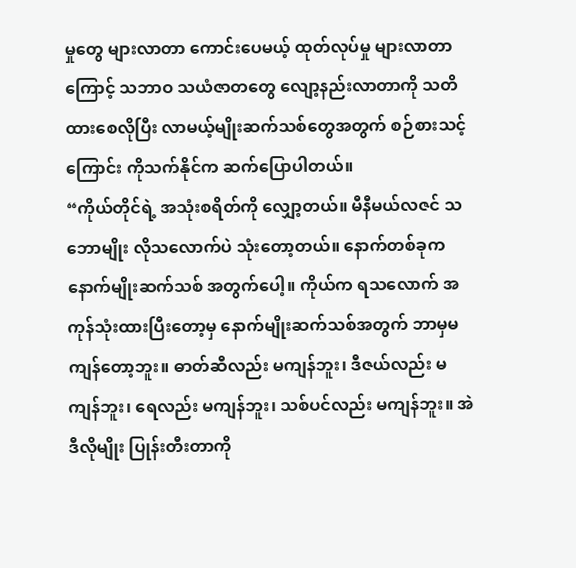မှုတွေ များလာတာ ကောင်းပေမယ့် ထုတ်လုပ်မှု များလာတာကြောင့် သဘာဝ သယံဇာတတွေ လျော့နည်းလာတာကို သတိထားစေလိုပြီး လာမယ့်မျိုးဆက်သစ်တွေအတွက် စဉ်စားသင့်ကြောင်း ကိုသက်နိုင်က ဆက်ပြောပါတယ်။
“ကိုယ်တိုင်ရဲ့ အသုံးစရိတ်ကို လျှော့တယ်။ မီနီမယ်လဇင် သဘောမျိုး လိုသလောက်ပဲ သုံးတော့တယ်။ နောက်တစ်ခုက နောက်မျိုးဆက်သစ် အတွက်ပေါ့။ ကိုယ်က ရသလောက် အကုန်သုံးထားပြီးတော့မှ နောက်မျိုးဆက်သစ်အတွက် ဘာမှမကျန်တော့ဘူး။ ဓာတ်ဆီလည်း မကျန်ဘူး၊ ဒီဇယ်လည်း မကျန်ဘူး၊ ရေလည်း မကျန်ဘူး၊ သစ်ပင်လည်း မကျန်ဘူး။ အဲဒီလိုမျိုး ပြုန်းတီးတာကို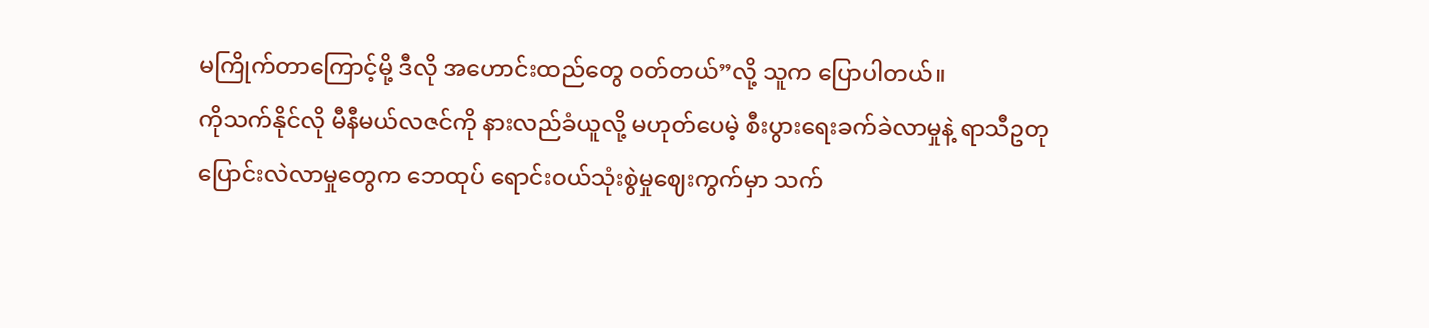မကြိုက်တာကြောင့်မို့ ဒီလို အဟောင်းထည်တွေ ဝတ်တယ်”လို့ သူက ပြောပါတယ်။
ကိုသက်နိုင်လို မီနီမယ်လဇင်ကို နားလည်ခံယူလို့ မဟုတ်ပေမဲ့ စီးပွားရေးခက်ခဲလာမှုနဲ့ ရာသီဥတုပြောင်းလဲလာမှုတွေက ဘေထုပ် ရောင်းဝယ်သုံးစွဲမှုဈေးကွက်မှာ သက်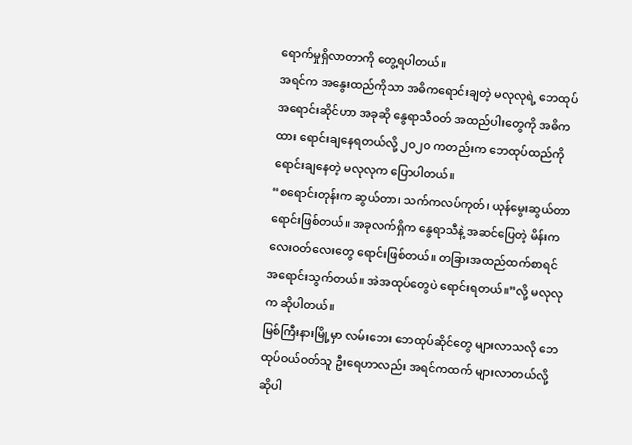ရောက်မှုရှိလာတာကို တွေ့ရပါတယ်။
အရင်က အနွေးထည်ကိုသာ အဓိကရောင်းချတဲ့ မလုလုရဲ့ ဘေထုပ်အရောင်းဆိုင်ဟာ အခုဆို နွေရာသီဝတ် အထည်ပါးတွေကို အဓိကထား ရောင်းချနေရတယ်လို့ ၂၀၂၀ ကတည်းက ဘေထုပ်ထည်ကို ရောင်းချနေတဲ့ မလုလုက ပြောပါတယ်။
“စရောင်းတုန်းက ဆွယ်တာ၊ သက်ကလပ်ကုတ်၊ ယုန်မွေးဆွယ်တာ ရောင်းဖြစ်တယ်။ အခုလက်ရှိက နွေရာသီနဲ့ အဆင်ပြေတဲ့ မိန်းကလေးဝတ်လေးတွေ ရောင်းဖြစ်တယ်။ တခြားအထည်ထက်စာရင် အရောင်းသွက်တယ်။ အဲအထုပ်တွေပဲ ရောင်းရတယ်။”လို့ မလုလုက ဆိုပါတယ်။
မြစ်ကြီးနားမြို့မှာ လမ်းဘေး ဘေထုပ်ဆိုင်တွေ များလာသလို ဘေထုပ်ဝယ်ဝတ်သူ ဦးရေဟာလည်း အရင်ကထက် များလာတယ်လို့ ဆိုပါ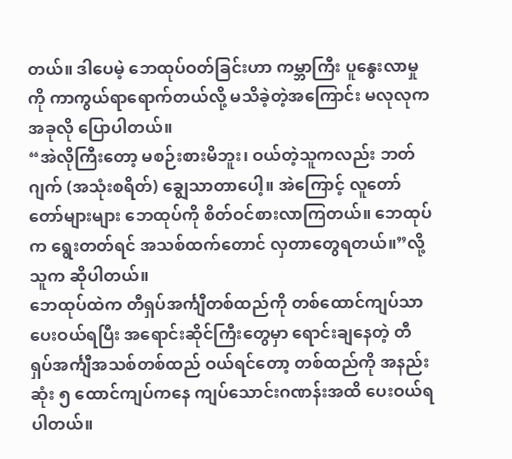တယ်။ ဒါပေမဲ့ ဘေထုပ်ဝတ်ခြင်းဟာ ကမ္ဘာကြီး ပူနွေးလာမှုကို ကာကွယ်ရာရောက်တယ်လို့ မသိခဲ့တဲ့အကြောင်း မလုလုက အခုလို ပြောပါတယ်။
“အဲလိုကြီးတော့ မစဉ်းစားမိဘူး၊ ဝယ်တဲ့သူကလည်း ဘတ်ဂျက် (အသုံးစရိတ်) ချွေသာတာပေါ့။ အဲကြောင့် လူတော်တော်များများ ဘေထုပ်ကို စိတ်ဝင်စားလာကြတယ်။ ဘေထုပ်က ရွေးတတ်ရင် အသစ်ထက်တောင် လှတာတွေရတယ်။”လို့ သူက ဆိုပါတယ်။
ဘေထုပ်ထဲက တီရှပ်အင်္ကျီတစ်ထည်ကို တစ်ထောင်ကျပ်သာ ပေးဝယ်ရပြီး အရောင်းဆိုင်ကြီးတွေမှာ ရောင်းချနေတဲ့ တီရှပ်အင်္ကျီအသစ်တစ်ထည် ဝယ်ရင်တော့ တစ်ထည်ကို အနည်းဆုံး ၅ ထောင်ကျပ်ကနေ ကျပ်သောင်းဂဏန်းအထိ ပေးဝယ်ရ ပါတယ်။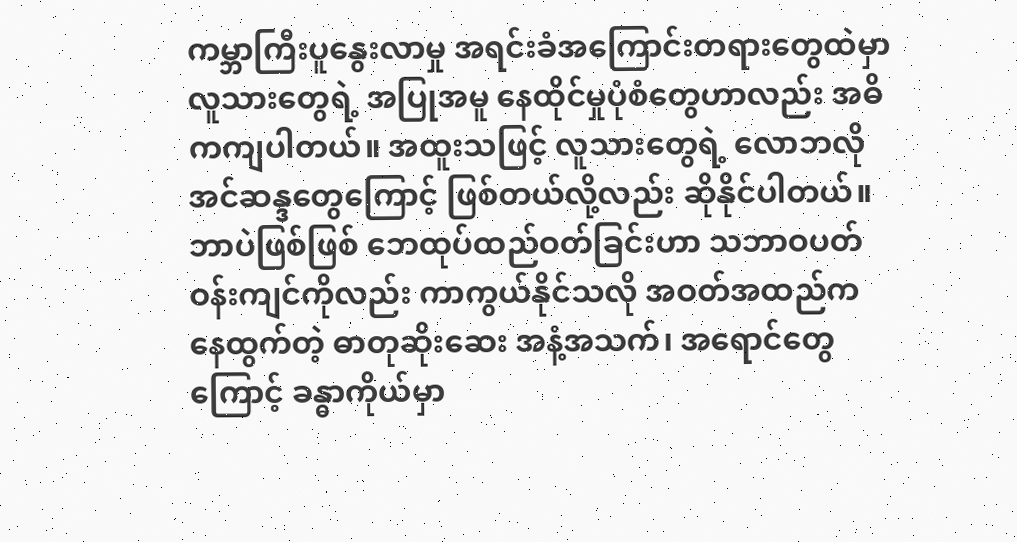ကမ္ဘာကြီးပူနွေးလာမှု အရင်းခံအကြောင်းတရားတွေထဲမှာ လူသားတွေရဲ့ အပြုအမူ နေထိုင်မှုပုံစံတွေဟာလည်း အဓိကကျပါတယ်။ အထူးသဖြင့် လူသားတွေရဲ့ လောဘလိုအင်ဆန္ဒတွေကြောင့် ဖြစ်တယ်လို့လည်း ဆိုနိုင်ပါတယ်။
ဘာပဲဖြစ်ဖြစ် ဘေထုပ်ထည်ဝတ်ခြင်းဟာ သဘာဝပတ်ဝန်းကျင်ကိုလည်း ကာကွယ်နိုင်သလို အဝတ်အထည်ကနေထွက်တဲ့ ဓာတုဆိုးဆေး အနံ့အသက်၊ အရောင်တွေကြောင့် ခန္ဓာကိုယ်မှာ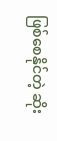ဖြစ်စေနိုင်တဲ့ ဆိုး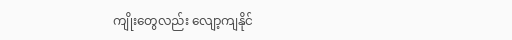ကျိုးတွေလည်း လျော့ကျနိုင်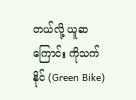တယ်လို့ ယူဆကြောင်း ကိုသက်နိုင် (Green Bike)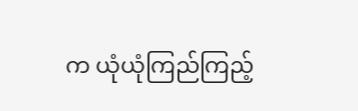က ယုံယုံကြည်ကြည့်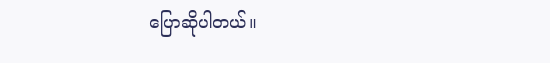ပြောဆိုပါတယ်။